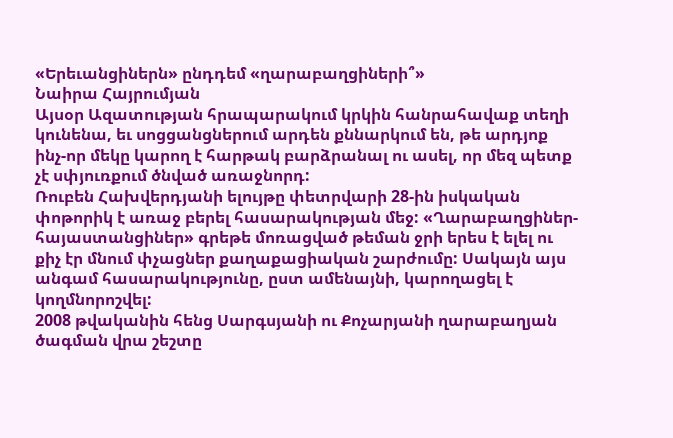«Երեւանցիներն» ընդդեմ «ղարաբաղցիների՞»
Նաիրա Հայրումյան
Այսօր Ազատության հրապարակում կրկին հանրահավաք տեղի կունենա, եւ սոցցանցներում արդեն քննարկում են, թե արդյոք ինչ-որ մեկը կարող է հարթակ բարձրանալ ու ասել, որ մեզ պետք չէ սփյուռքում ծնված առաջնորդ:
Ռուբեն Հախվերդյանի ելույթը փետրվարի 28-ին իսկական փոթորիկ է առաջ բերել հասարակության մեջ: «Ղարաբաղցիներ-հայաստանցիներ» գրեթե մոռացված թեման ջրի երես է ելել ու քիչ էր մնում փչացներ քաղաքացիական շարժումը: Սակայն այս անգամ հասարակությունը, ըստ ամենայնի, կարողացել է կողմնորոշվել:
2008 թվականին հենց Սարգսյանի ու Քոչարյանի ղարաբաղյան ծագման վրա շեշտը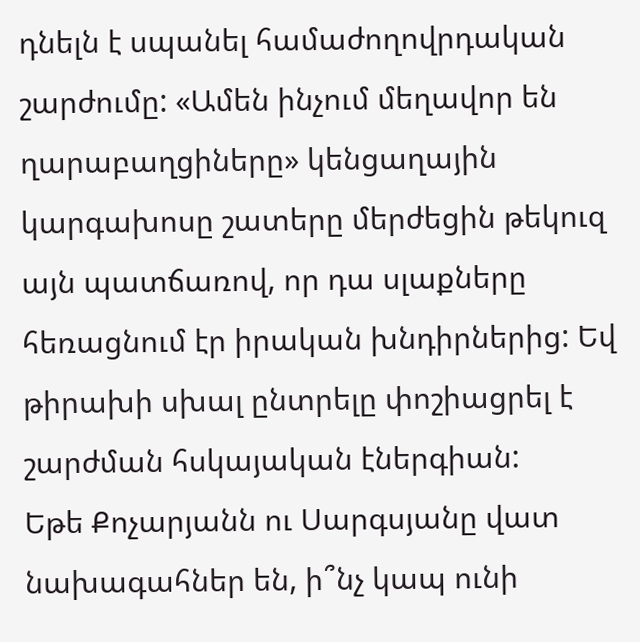դնելն է սպանել համաժողովրդական շարժումը: «Ամեն ինչում մեղավոր են ղարաբաղցիները» կենցաղային կարգախոսը շատերը մերժեցին թեկուզ այն պատճառով, որ դա սլաքները հեռացնում էր իրական խնդիրներից: Եվ թիրախի սխալ ընտրելը փոշիացրել է շարժման հսկայական էներգիան:
Եթե Քոչարյանն ու Սարգսյանը վատ նախագահներ են, ի՞նչ կապ ունի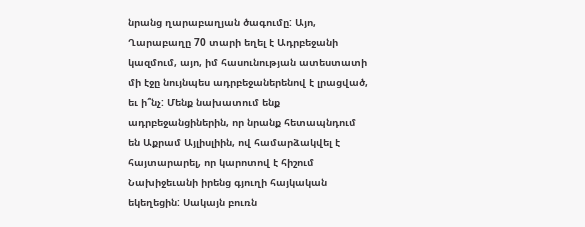նրանց ղարաբաղյան ծագումը: Այո, Ղարաբաղը 70 տարի եղել է Ադրբեջանի կազմում, այո, իմ հասունության ատեստատի մի էջը նույնպես ադրբեջաներենով է լրացված, եւ ի՞նչ: Մենք նախատում ենք ադրբեջանցիներին, որ նրանք հետապնդում են Աքրամ Այլիսլիին, ով համարձակվել է հայտարարել, որ կարոտով է հիշում Նախիջեւանի իրենց գյուղի հայկական եկեղեցին: Սակայն բուռն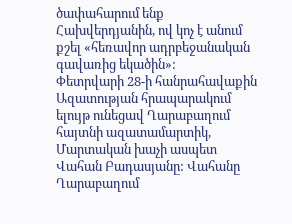ծափահարում ենք Հախվերդյանին, ով կոչ է անում քշել «հեռավոր ադրբեջանական գավառից եկածին»:
Փետրվարի 28-ի հանրահավաքին Ազատության հրապարակում ելույթ ունեցավ Ղարաբաղում հայտնի ազատամարտիկ, Մարտական խաչի ասպետ Վահան Բադասյանը: Վահանը Ղարաբաղում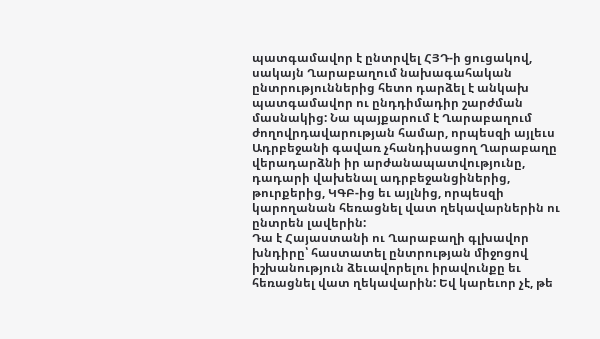պատգամավոր է ընտրվել ՀՅԴ-ի ցուցակով, սակայն Ղարաբաղում նախագահական ընտրություններից հետո դարձել է անկախ պատգամավոր ու ընդդիմադիր շարժման մասնակից: Նա պայքարում է Ղարաբաղում ժողովրդավարության համար, որպեսզի այլեւս Ադրբեջանի գավառ չհանդիսացող Ղարաբաղը վերադարձնի իր արժանապատվությունը, դադարի վախենալ ադրբեջանցիներից, թուրքերից, ԿԳԲ-ից եւ այլնից, որպեսզի կարողանան հեռացնել վատ ղեկավարներին ու ընտրեն լավերին:
Դա է Հայաստանի ու Ղարաբաղի գլխավոր խնդիրը՝ հաստատել ընտրության միջոցով իշխանություն ձեւավորելու իրավունքը եւ հեռացնել վատ ղեկավարին: Եվ կարեւոր չէ, թե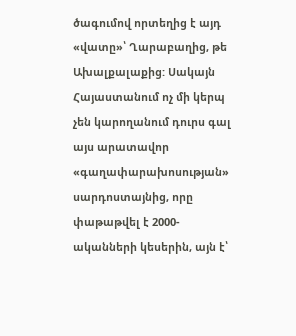ծագումով որտեղից է այդ «վատը»՝ Ղարաբաղից, թե Ախալքալաքից: Սակայն Հայաստանում ոչ մի կերպ չեն կարողանում դուրս գալ այս արատավոր «գաղափարախոսության» սարդոստայնից, որը փաթաթվել է 2000-ականների կեսերին, այն է՝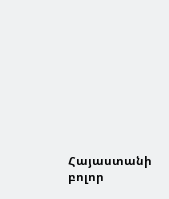Հայաստանի բոլոր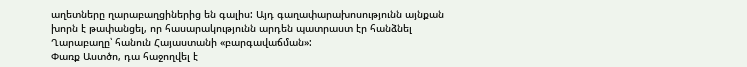աղետները ղարաբաղցիներից են գալիս: Այդ գաղափարախոսությունն այնքան խորն է թափանցել, որ հասարակությունն արդեն պատրաստ էր հանձնել Ղարաբաղը՝ հանուն Հայաստանի «բարգավաճման»:
Փառք Աստծո, դա հաջողվել է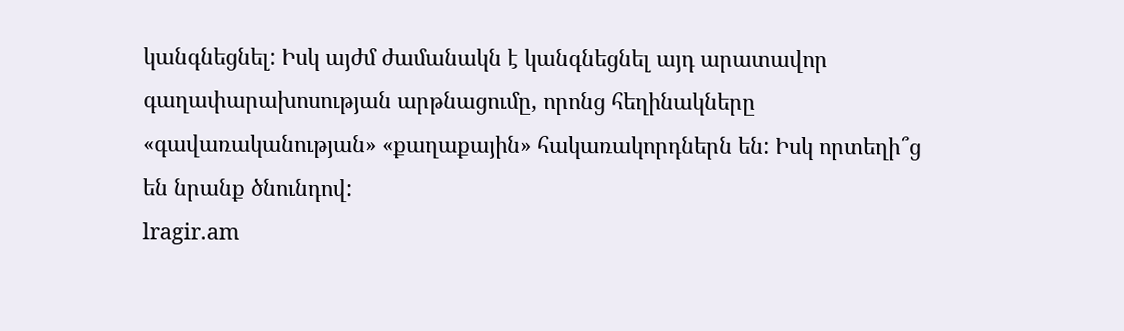կանգնեցնել: Իսկ այժմ ժամանակն է կանգնեցնել այդ արատավոր գաղափարախոսության արթնացումը, որոնց հեղինակները «գավառականության» «քաղաքային» հակառակորդներն են: Իսկ որտեղի՞ց են նրանք ծնունդով:
lragir.am